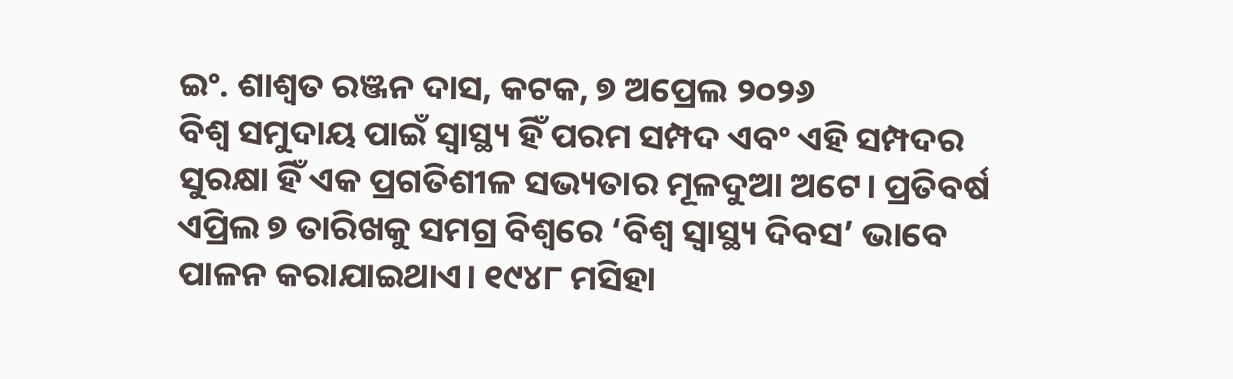ଇଂ. ଶାଶ୍ଵତ ରଞ୍ଜନ ଦାସ, କଟକ, ୭ ଅପ୍ରେଲ ୨୦୨୬
ବିଶ୍ୱ ସମୁଦାୟ ପାଇଁ ସ୍ୱାସ୍ଥ୍ୟ ହିଁ ପରମ ସମ୍ପଦ ଏବଂ ଏହି ସମ୍ପଦର ସୁରକ୍ଷା ହିଁ ଏକ ପ୍ରଗତିଶୀଳ ସଭ୍ୟତାର ମୂଳଦୁଆ ଅଟେ। ପ୍ରତିବର୍ଷ ଏପ୍ରିଲ ୭ ତାରିଖକୁ ସମଗ୍ର ବିଶ୍ୱରେ ‘ବିଶ୍ୱ ସ୍ୱାସ୍ଥ୍ୟ ଦିବସ’ ଭାବେ ପାଳନ କରାଯାଇଥାଏ। ୧୯୪୮ ମସିହା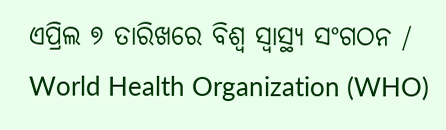ଏପ୍ରିଲ ୭ ତାରିଖରେ ବିଶ୍ୱ ସ୍ୱାସ୍ଥ୍ୟ ସଂଗଠନ / World Health Organization (WHO)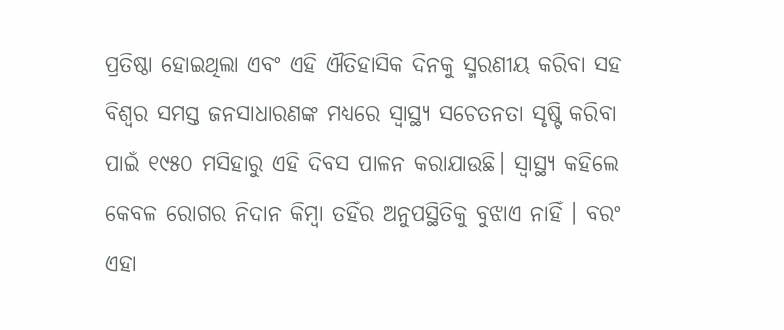ପ୍ରତିଷ୍ଠା ହୋଇଥିଲା ଏବଂ ଏହି ଐତିହାସିକ ଦିନକୁ ସ୍ମରଣୀୟ କରିବା ସହ ବିଶ୍ୱର ସମସ୍ତ ଜନସାଧାରଣଙ୍କ ମଧ୍ୟରେ ସ୍ୱାସ୍ଥ୍ୟ ସଚେତନତା ସୃଷ୍ଟି କରିବା ପାଇଁ ୧୯୫୦ ମସିହାରୁ ଏହି ଦିବସ ପାଳନ କରାଯାଉଛି। ସ୍ୱାସ୍ଥ୍ୟ କହିଲେ କେବଳ ରୋଗର ନିଦାନ କିମ୍ବା ତହିଁର ଅନୁପସ୍ଥିତିକୁ ବୁଝାଏ ନାହିଁ । ବରଂ ଏହା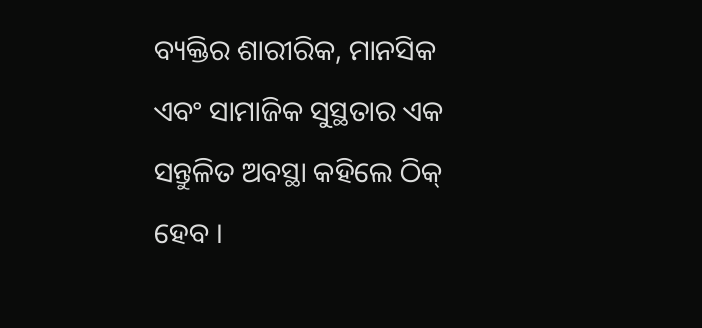ବ୍ୟକ୍ତିର ଶାରୀରିକ, ମାନସିକ ଏବଂ ସାମାଜିକ ସୁସ୍ଥତାର ଏକ ସନ୍ତୁଳିତ ଅବସ୍ଥା କହିଲେ ଠିକ୍ ହେବ ।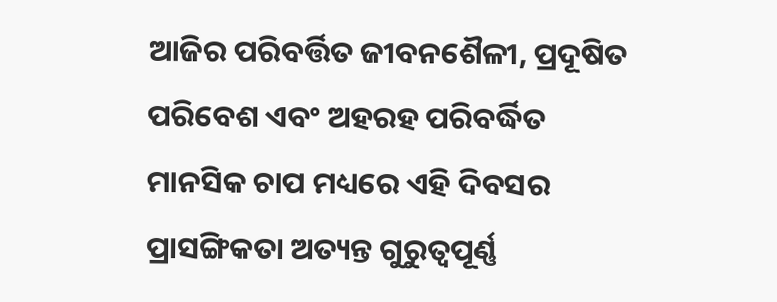ଆଜିର ପରିବର୍ତ୍ତିତ ଜୀବନଶୈଳୀ, ପ୍ରଦୂଷିତ ପରିବେଶ ଏବଂ ଅହରହ ପରିବର୍ଦ୍ଧିତ ମାନସିକ ଚାପ ମଧ୍ୟରେ ଏହି ଦିବସର ପ୍ରାସଙ୍ଗିକତା ଅତ୍ୟନ୍ତ ଗୁରୁତ୍ୱପୂର୍ଣ୍ଣ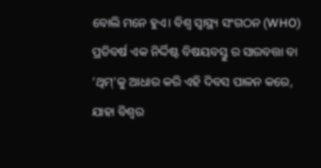ବୋଲି ମନେ ହୁଏ। ବିଶ୍ୱ ସ୍ୱାସ୍ଥ୍ୟ ସଂଗଠନ (WHO) ପ୍ରତିବର୍ଷ ଏକ ନିର୍ଦ୍ଦିଷ୍ଟ ବିଷୟବସ୍ତୁ ର ସାରବତ୍ତା ବା ‘ଥିମ୍’କୁ ଆଧାର କରି ଏହି ଦିବସ ପାଳନ କରେ, ଯାହା ବିଶ୍ୱର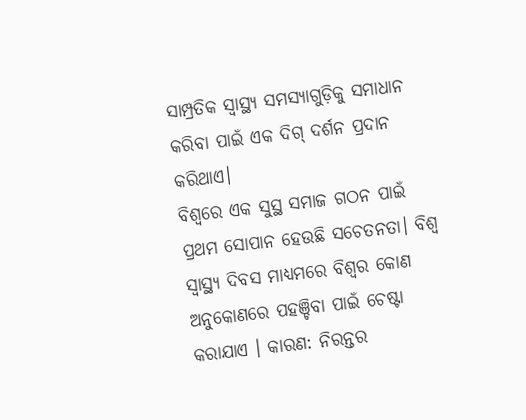ସାମ୍ପ୍ରତିକ ସ୍ୱାସ୍ଥ୍ୟ ସମସ୍ୟାଗୁଡ଼ିକୁ ସମାଧାନ କରିବା ପାଇଁ ଏକ ଦିଗ୍ ଦର୍ଶନ ପ୍ରଦାନ କରିଥାଏ।
ବିଶ୍ବରେ ଏକ ସୁସ୍ଥ ସମାଜ ଗଠନ ପାଇଁ ପ୍ରଥମ ସୋପାନ ହେଉଛି ସଚେତନତା। ବିଶ୍ୱ ସ୍ୱାସ୍ଥ୍ୟ ଦିବସ ମାଧ୍ୟମରେ ବିଶ୍ୱର କୋଣ ଅନୁକୋଣରେ ପହଞ୍ଚିବା ପାଇଁ ଚେଷ୍ଟା କରାଯାଏ । କାରଣ: ନିରନ୍ତର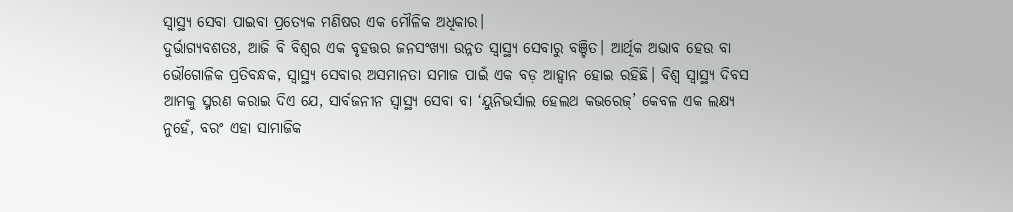ସ୍ୱାସ୍ଥ୍ୟ ସେବା ପାଇବା ପ୍ରତ୍ୟେକ ମଣିଷର ଏକ ମୌଳିକ ଅଧିକାର।
ଦୁର୍ଭାଗ୍ୟବଶତଃ, ଆଜି ବି ବିଶ୍ୱର ଏକ ବୃହତ୍ତର ଜନସଂଖ୍ୟା ଉନ୍ନତ ସ୍ୱାସ୍ଥ୍ୟ ସେବାରୁ ବଞ୍ଚିତ। ଆର୍ଥିକ ଅଭାବ ହେଉ ବା ଭୌଗୋଳିକ ପ୍ରତିବନ୍ଧକ, ସ୍ୱାସ୍ଥ୍ୟ ସେବାର ଅସମାନତା ସମାଜ ପାଇଁ ଏକ ବଡ଼ ଆହ୍ୱାନ ହୋଇ ରହିଛି। ବିଶ୍ୱ ସ୍ୱାସ୍ଥ୍ୟ ଦିବସ ଆମକୁ ସ୍ମରଣ କରାଇ ଦିଏ ଯେ, ସାର୍ବଜନୀନ ସ୍ୱାସ୍ଥ୍ୟ ସେବା ବା ‘ୟୁନିଭର୍ସାଲ ହେଲଥ କଭରେଜ୍’ କେବଳ ଏକ ଲକ୍ଷ୍ୟ ନୁହେଁ, ବରଂ ଏହା ସାମାଜିକ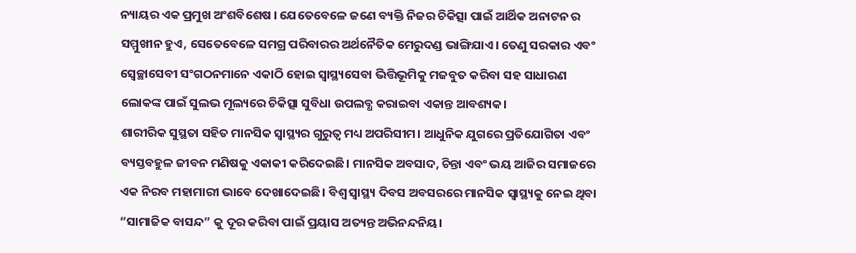ନ୍ୟାୟର ଏକ ପ୍ରମୁଖ ଅଂଶବିଶେଷ । ଯେତେବେଳେ ଜଣେ ବ୍ୟକ୍ତି ନିଜର ଚିକିତ୍ସା ପାଇଁ ଆର୍ଥିକ ଅନାଟନ ର ସମ୍ମୁଖୀନ ହୁଏ, ସେତେବେଳେ ସମଗ୍ର ପରିବାରର ଅର୍ଥନୈତିକ ମେରୁଦଣ୍ଡ ଭାଙ୍ଗିଯାଏ। ତେଣୁ ସରକାର ଏବଂ ସ୍ୱେଚ୍ଛାସେବୀ ସଂଗଠନମାନେ ଏକାଠି ହୋଇ ସ୍ୱାସ୍ଥ୍ୟସେବା ଭିତ୍ତିଭୂମିକୁ ମଜବୁତ କରିବା ସହ ସାଧାରଣ ଲୋକଙ୍କ ପାଇଁ ସୁଲଭ ମୂଲ୍ୟରେ ଚିକିତ୍ସା ସୁବିଧା ଉପଲବ୍ଧ କରାଇବା ଏକାନ୍ତ ଆବଶ୍ୟକ।
ଶାରୀରିକ ସୁସ୍ଥତା ସହିତ ମାନସିକ ସ୍ୱାସ୍ଥ୍ୟର ଗୁରୁତ୍ୱ ମଧ୍ୟ ଅପରିସୀମ। ଆଧୁନିକ ଯୁଗରେ ପ୍ରତିଯୋଗିତା ଏବଂ ବ୍ୟସ୍ତବହୁଳ ଜୀବନ ମଣିଷକୁ ଏକାକୀ କରିଦେଇଛି। ମାନସିକ ଅବସାଦ, ଚିନ୍ତା ଏବଂ ଭୟ ଆଜିର ସମାଜରେ ଏକ ନିରବ ମହାମାରୀ ଭାବେ ଦେଖାଦେଇଛି। ବିଶ୍ୱ ସ୍ୱାସ୍ଥ୍ୟ ଦିବସ ଅବସରରେ ମାନସିକ ସ୍ୱାସ୍ଥ୍ୟକୁ ନେଇ ଥିବା “ସାମାଜିକ ବାସନ୍ଦ” କୁ ଦୂର କରିବା ପାଇଁ ପ୍ରୟାସ ଅତ୍ୟନ୍ତ ଅଭିନନ୍ଦନିୟ।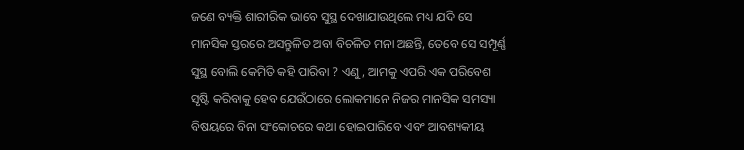ଜଣେ ବ୍ୟକ୍ତି ଶାରୀରିକ ଭାବେ ସୁସ୍ଥ ଦେଖାଯାଉଥିଲେ ମଧ୍ୟ ଯଦି ସେ ମାନସିକ ସ୍ତରରେ ଅସନ୍ତୁଳିତ ଅବା ବିଚଳିତ ମନା ଅଛନ୍ତି, ତେବେ ସେ ସମ୍ପୂର୍ଣ୍ଣ ସୁସ୍ଥ ବୋଲି କେମିତି କହି ପାରିବା ? ଏଣୁ, ଆମକୁ ଏପରି ଏକ ପରିବେଶ ସୃଷ୍ଟି କରିବାକୁ ହେବ ଯେଉଁଠାରେ ଲୋକମାନେ ନିଜର ମାନସିକ ସମସ୍ୟା ବିଷୟରେ ବିନା ସଂକୋଚରେ କଥା ହୋଇପାରିବେ ଏବଂ ଆବଶ୍ୟକୀୟ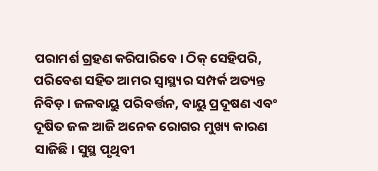ପରାମର୍ଶ ଗ୍ରହଣ କରିପାରିବେ। ଠିକ୍ ସେହିପରି, ପରିବେଶ ସହିତ ଆମର ସ୍ୱାସ୍ଥ୍ୟର ସମ୍ପର୍କ ଅତ୍ୟନ୍ତ ନିବିଡ଼। ଜଳବାୟୁ ପରିବର୍ତ୍ତନ, ବାୟୁ ପ୍ରଦୂଷଣ ଏବଂ ଦୂଷିତ ଜଳ ଆଜି ଅନେକ ରୋଗର ମୁଖ୍ୟ କାରଣ ସାଜିଛି। ସୁସ୍ଥ ପୃଥିବୀ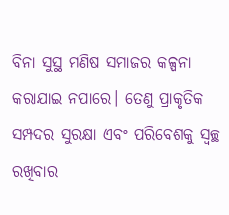ବିନା ସୁସ୍ଥ ମଣିଷ ସମାଜର କଳ୍ପନା କରାଯାଇ ନପାରେ। ତେଣୁ ପ୍ରାକୃତିକ ସମ୍ପଦର ସୁରକ୍ଷା ଏବଂ ପରିବେଶକୁ ସ୍ୱଚ୍ଛ ରଖିବାର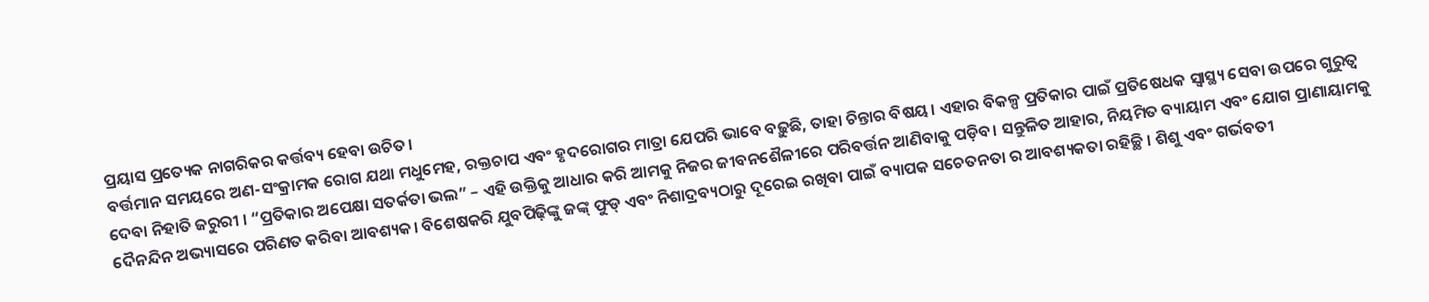ପ୍ରୟାସ ପ୍ରତ୍ୟେକ ନାଗରିକର କର୍ତ୍ତବ୍ୟ ହେବା ଉଚିତ।
ବର୍ତ୍ତମାନ ସମୟରେ ଅଣ-ସଂକ୍ରାମକ ରୋଗ ଯଥା ମଧୁମେହ, ରକ୍ତଚାପ ଏବଂ ହୃଦରୋଗର ମାତ୍ରା ଯେପରି ଭାବେ ବଢ଼ୁଛି, ତାହା ଚିନ୍ତାର ବିଷୟ। ଏହାର ବିକଳ୍ପ ପ୍ରତିକାର ପାଇଁ ପ୍ରତିଷେଧକ ସ୍ୱାସ୍ଥ୍ୟ ସେବା ଉପରେ ଗୁରୁତ୍ୱ ଦେବା ନିହାତି ଜରୁରୀ । “ପ୍ରତିକାର ଅପେକ୍ଷା ସତର୍କତା ଭଲ” – ଏହି ଉକ୍ତିକୁ ଆଧାର କରି ଆମକୁ ନିଜର ଜୀବନଶୈଳୀରେ ପରିବର୍ତ୍ତନ ଆଣିବାକୁ ପଡ଼ିବ। ସନ୍ତୁଳିତ ଆହାର, ନିୟମିତ ବ୍ୟାୟାମ ଏବଂ ଯୋଗ ପ୍ରାଣାୟାମକୁ ଦୈନନ୍ଦିନ ଅଭ୍ୟାସରେ ପରିଣତ କରିବା ଆବଶ୍ୟକ। ବିଶେଷକରି ଯୁବପିଢ଼ିଙ୍କୁ ଜଙ୍କ୍ ଫୁଡ୍ ଏବଂ ନିଶାଦ୍ରବ୍ୟଠାରୁ ଦୂରେଇ ରଖିବା ପାଇଁ ବ୍ୟାପକ ସଚେତନତା ର ଆବଶ୍ୟକତା ରହିଚ୍ଛି । ଶିଶୁ ଏବଂ ଗର୍ଭବତୀ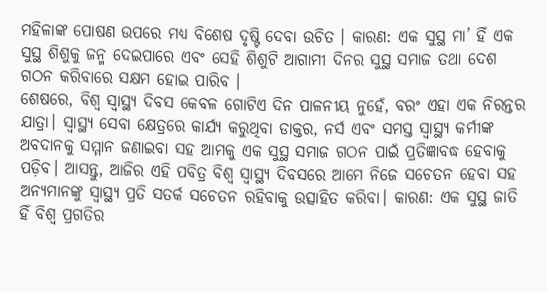ମହିଳାଙ୍କ ପୋଷଣ ଉପରେ ମଧ୍ୟ ବିଶେଷ ଦୃଷ୍ଟି ଦେବା ଉଚିତ । କାରଣ: ଏକ ସୁସ୍ଥ ମା’ ହିଁ ଏକ ସୁସ୍ଥ ଶିଶୁକୁ ଜନ୍ମ ଦେଇପାରେ ଏବଂ ସେହି ଶିଶୁଟି ଆଗାମୀ ଦିନର ସୁସ୍ଥ ସମାଜ ତଥା ଦେଶ ଗଠନ କରିବାରେ ସକ୍ଷମ ହୋଇ ପାରିବ ।
ଶେଷରେ, ବିଶ୍ୱ ସ୍ୱାସ୍ଥ୍ୟ ଦିବସ କେବଳ ଗୋଟିଏ ଦିନ ପାଳନୀୟ ନୁହେଁ, ବରଂ ଏହା ଏକ ନିରନ୍ତର ଯାତ୍ରା। ସ୍ୱାସ୍ଥ୍ୟ ସେବା କ୍ଷେତ୍ରରେ କାର୍ଯ୍ୟ କରୁଥିବା ଡାକ୍ତର, ନର୍ସ ଏବଂ ସମସ୍ତ ସ୍ୱାସ୍ଥ୍ୟ କର୍ମୀଙ୍କ ଅବଦାନକୁ ସମ୍ମାନ ଜଣାଇବା ସହ ଆମକୁ ଏକ ସୁସ୍ଥ ସମାଜ ଗଠନ ପାଇଁ ପ୍ରତିଜ୍ଞାବଦ୍ଧ ହେବାକୁ ପଡ଼ିବ। ଆସନ୍ତୁ, ଆଜିର ଏହି ପବିତ୍ର ବିଶ୍ଵ ସ୍ବାସ୍ଥ୍ୟ ଦିବସରେ ଆମେ ନିଜେ ସଚେତନ ହେବା ସହ ଅନ୍ୟମାନଙ୍କୁ ସ୍ୱାସ୍ଥ୍ୟ ପ୍ରତି ସତର୍କ ସଚେତନ ରହିବାକୁ ଉତ୍ସାହିତ କରିବା। କାରଣ: ଏକ ସୁସ୍ଥ ଜାତି ହିଁ ବିଶ୍ୱ ପ୍ରଗତିର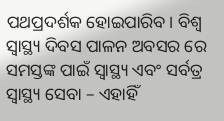ପଥପ୍ରଦର୍ଶକ ହୋଇପାରିବ। ବିଶ୍ଵ ସ୍ଵାସ୍ଥ୍ୟ ଦିବସ ପାଳନ ଅବସର ରେ ସମସ୍ତଙ୍କ ପାଇଁ ସ୍ୱାସ୍ଥ୍ୟ ଏବଂ ସର୍ବତ୍ର ସ୍ୱାସ୍ଥ୍ୟ ସେବା – ଏହାହିଁ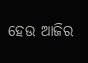ହେଉ ଆଜିର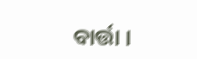ବାର୍ତ୍ତା ।